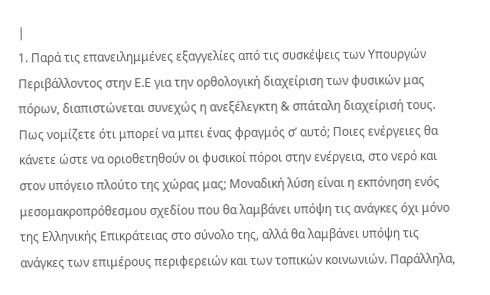|
1. Παρά τις επανειλημμένες εξαγγελίες από τις συσκέψεις των Υπουργών Περιβάλλοντος στην Ε.Ε για την ορθολογική διαχείριση των φυσικών μας πόρων, διαπιστώνεται συνεχώς η ανεξέλεγκτη & σπάταλη διαχείρισή τους. Πως νομίζετε ότι μπορεί να μπει ένας φραγμός σ’ αυτό; Ποιες ενέργειες θα κάνετε ώστε να οριοθετηθούν οι φυσικοί πόροι στην ενέργεια, στο νερό και στον υπόγειο πλούτο της χώρας μας; Μοναδική λύση είναι η εκπόνηση ενός μεσομακροπρόθεσμου σχεδίου που θα λαμβάνει υπόψη τις ανάγκες όχι μόνο της Ελληνικής Επικράτειας στο σύνολο της, αλλά θα λαμβάνει υπόψη τις ανάγκες των επιμέρους περιφερειών και των τοπικών κοινωνιών. Παράλληλα,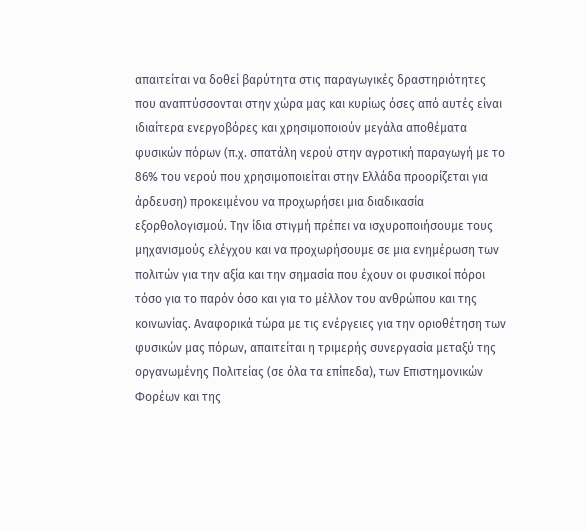απαιτείται να δοθεί βαρύτητα στις παραγωγικές δραστηριότητες που αναπτύσσονται στην χώρα μας και κυρίως όσες από αυτές είναι ιδιαίτερα ενεργοβόρες και χρησιμοποιούν μεγάλα αποθέματα φυσικών πόρων (π.χ. σπατάλη νερού στην αγροτική παραγωγή με το 86% του νερού που χρησιμοποιείται στην Ελλάδα προορίζεται για άρδευση) προκειμένου να προχωρήσει μια διαδικασία εξορθολογισμού. Την ίδια στιγμή πρέπει να ισχυροποιήσουμε τους μηχανισμούς ελέγχου και να προχωρήσουμε σε μια ενημέρωση των πολιτών για την αξία και την σημασία που έχουν οι φυσικοί πόροι τόσο για το παρόν όσο και για το μέλλον του ανθρώπου και της κοινωνίας. Αναφορικά τώρα με τις ενέργειες για την οριοθέτηση των φυσικών μας πόρων, απαιτείται η τριμερής συνεργασία μεταξύ της οργανωμένης Πολιτείας (σε όλα τα επίπεδα), των Επιστημονικών Φορέων και της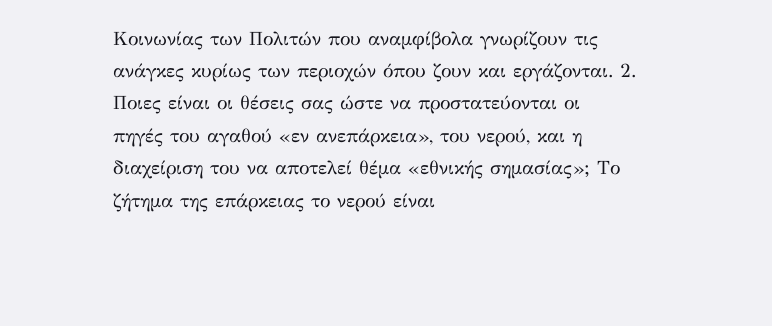Κοινωνίας των Πολιτών που αναμφίβολα γνωρίζουν τις ανάγκες κυρίως των περιοχών όπου ζουν και εργάζονται. 2. Ποιες είναι οι θέσεις σας ώστε να προστατεύονται οι πηγές του αγαθού «εν ανεπάρκεια», του νερού, και η διαχείριση του να αποτελεί θέμα «εθνικής σημασίας»; Το ζήτημα της επάρκειας το νερού είναι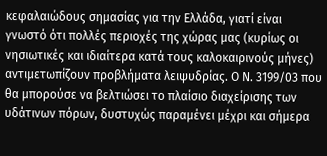κεφαλαιώδους σημασίας για την Ελλάδα, γιατί είναι γνωστό ότι πολλές περιοχές της χώρας μας (κυρίως οι νησιωτικές και ιδιαίτερα κατά τους καλοκαιρινούς μήνες) αντιμετωπίζουν προβλήματα λειψυδρίας. Ο Ν. 3199/03 που θα μπορούσε να βελτιώσει το πλαίσιο διαχείρισης των υδάτινων πόρων, δυστυχώς παραμένει μέχρι και σήμερα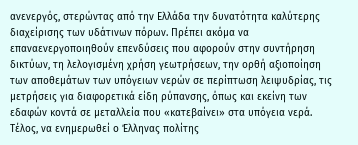ανενεργός, στερώντας από την Ελλάδα την δυνατότητα καλύτερης διαχείρισης των υδάτινων πόρων. Πρέπει ακόμα να επαναενεργοποιηθούν επενδύσεις που αφορούν στην συντήρηση δικτύων, τη λελογισμένη χρήση γεωτρήσεων, την ορθή αξιοποίηση των αποθεμάτων των υπόγειων νερών σε περίπτωση λειψυδρίας, τις μετρήσεις για διαφορετικά είδη ρύπανσης, όπως και εκείνη των εδαφών κοντά σε μεταλλεία που «κατεβαίνει» στα υπόγεια νερά. Τέλος, να ενημερωθεί ο Έλληνας πολίτης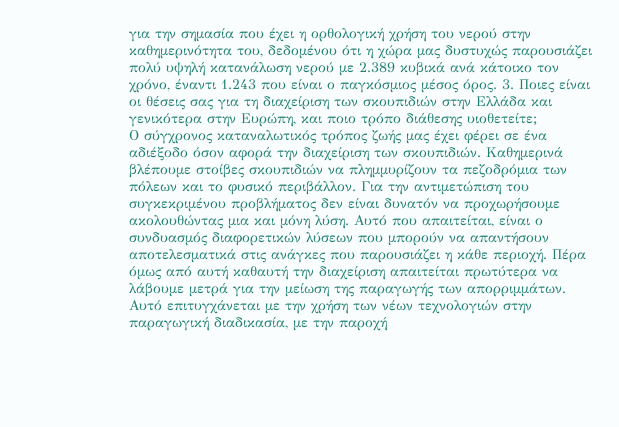για την σημασία που έχει η ορθολογική χρήση του νερού στην καθημερινότητα του, δεδομένου ότι η χώρα μας δυστυχώς παρουσιάζει πολύ υψηλή κατανάλωση νερού με 2.389 κυβικά ανά κάτοικο τον χρόνο, έναντι 1.243 που είναι ο παγκόσμιος μέσος όρος. 3. Ποιες είναι οι θέσεις σας για τη διαχείριση των σκουπιδιών στην Ελλάδα και γενικότερα στην Ευρώπη, και ποιο τρόπο διάθεσης υιοθετείτε;
Ο σύγχρονος καταναλωτικός τρόπος ζωής μας έχει φέρει σε ένα αδιέξοδο όσον αφορά την διαχείριση των σκουπιδιών. Καθημερινά βλέπουμε στοίβες σκουπιδιών να πλημμυρίζουν τα πεζοδρόμια των πόλεων και το φυσικό περιβάλλον. Για την αντιμετώπιση του συγκεκριμένου προβλήματος δεν είναι δυνατόν να προχωρήσουμε ακολουθώντας μια και μόνη λύση. Αυτό που απαιτείται, είναι ο συνδυασμός διαφορετικών λύσεων που μπορούν να απαντήσουν αποτελεσματικά στις ανάγκες που παρουσιάζει η κάθε περιοχή. Πέρα όμως από αυτή καθαυτή την διαχείριση απαιτείται πρωτύτερα να λάβουμε μετρά για την μείωση της παραγωγής των απορριμμάτων. Αυτό επιτυγχάνεται με την χρήση των νέων τεχνολογιών στην παραγωγική διαδικασία, με την παροχή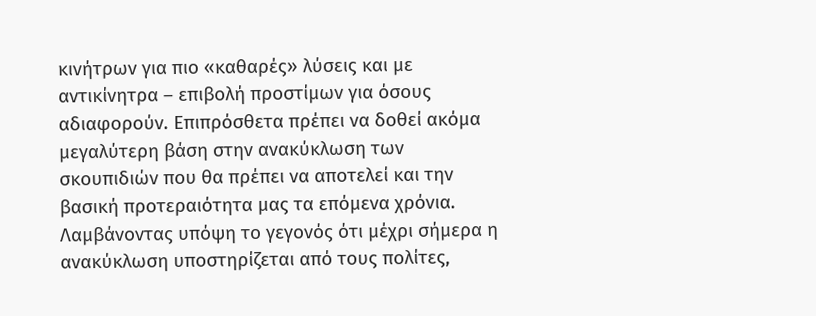κινήτρων για πιο «καθαρές» λύσεις και με αντικίνητρα – επιβολή προστίμων για όσους αδιαφορούν. Επιπρόσθετα πρέπει να δοθεί ακόμα μεγαλύτερη βάση στην ανακύκλωση των σκουπιδιών που θα πρέπει να αποτελεί και την βασική προτεραιότητα μας τα επόμενα χρόνια. Λαμβάνοντας υπόψη το γεγονός ότι μέχρι σήμερα η ανακύκλωση υποστηρίζεται από τους πολίτες,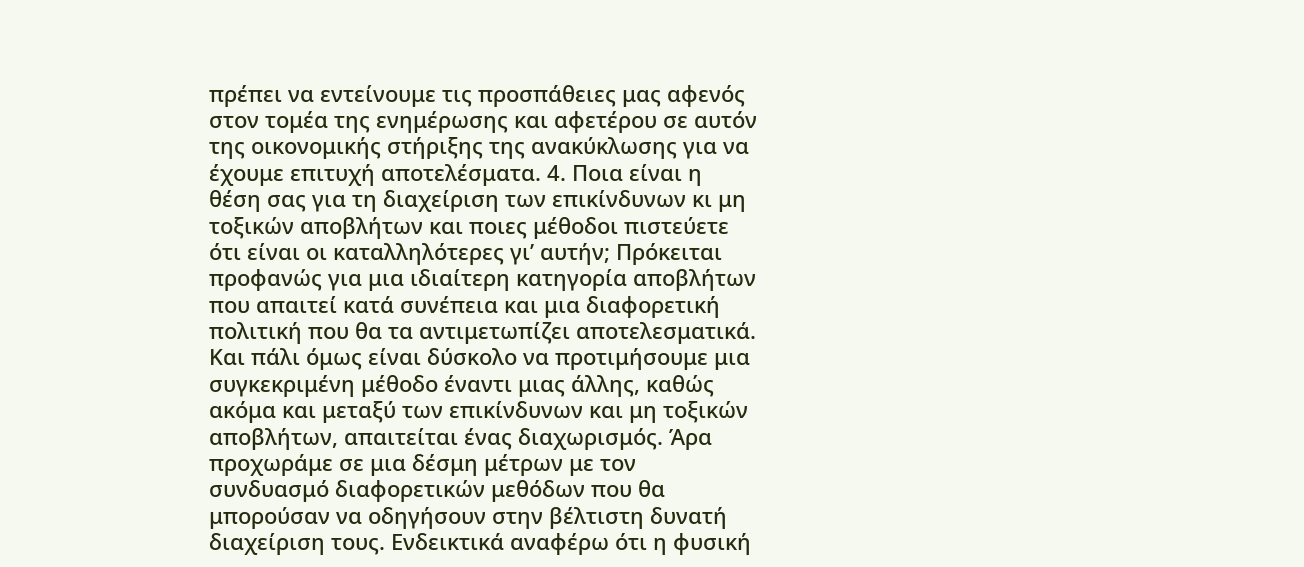πρέπει να εντείνουμε τις προσπάθειες μας αφενός στον τομέα της ενημέρωσης και αφετέρου σε αυτόν της οικονομικής στήριξης της ανακύκλωσης για να έχουμε επιτυχή αποτελέσματα. 4. Ποια είναι η θέση σας για τη διαχείριση των επικίνδυνων κι μη τοξικών αποβλήτων και ποιες μέθοδοι πιστεύετε ότι είναι οι καταλληλότερες γι’ αυτήν; Πρόκειται προφανώς για μια ιδιαίτερη κατηγορία αποβλήτων που απαιτεί κατά συνέπεια και μια διαφορετική πολιτική που θα τα αντιμετωπίζει αποτελεσματικά. Και πάλι όμως είναι δύσκολο να προτιμήσουμε μια συγκεκριμένη μέθοδο έναντι μιας άλλης, καθώς ακόμα και μεταξύ των επικίνδυνων και μη τοξικών αποβλήτων, απαιτείται ένας διαχωρισμός. Άρα προχωράμε σε μια δέσμη μέτρων με τον συνδυασμό διαφορετικών μεθόδων που θα μπορούσαν να οδηγήσουν στην βέλτιστη δυνατή διαχείριση τους. Ενδεικτικά αναφέρω ότι η φυσική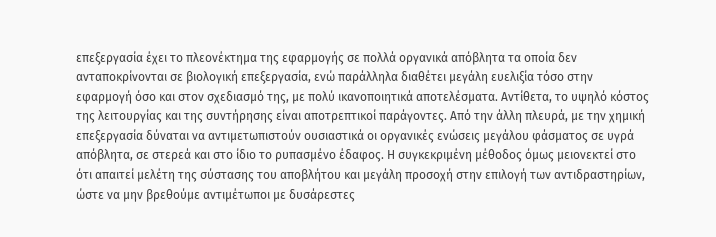επεξεργασία έχει το πλεονέκτημα της εφαρμογής σε πολλά οργανικά απόβλητα τα οποία δεν ανταποκρίνονται σε βιολογική επεξεργασία, ενώ παράλληλα διαθέτει μεγάλη ευελιξία τόσο στην εφαρμογή όσο και στον σχεδιασμό της, με πολύ ικανοποιητικά αποτελέσματα. Αντίθετα, το υψηλό κόστος της λειτουργίας και της συντήρησης είναι αποτρεπτικοί παράγοντες. Από την άλλη πλευρά, με την χημική επεξεργασία δύναται να αντιμετωπιστούν ουσιαστικά οι οργανικές ενώσεις μεγάλου φάσματος σε υγρά απόβλητα, σε στερεά και στο ίδιο το ρυπασμένο έδαφος. Η συγκεκριμένη μέθοδος όμως μειονεκτεί στο ότι απαιτεί μελέτη της σύστασης του αποβλήτου και μεγάλη προσοχή στην επιλογή των αντιδραστηρίων, ώστε να μην βρεθούμε αντιμέτωποι με δυσάρεστες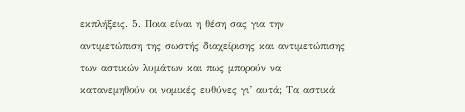εκπλήξεις. 5. Ποια είναι η θέση σας για την αντιμετώπιση της σωστής διαχείρισης και αντιμετώπισης των αστικών λυμάτων και πως μπορούν να κατανεμηθούν οι νομικές ευθύνες γι’ αυτά; Τα αστικά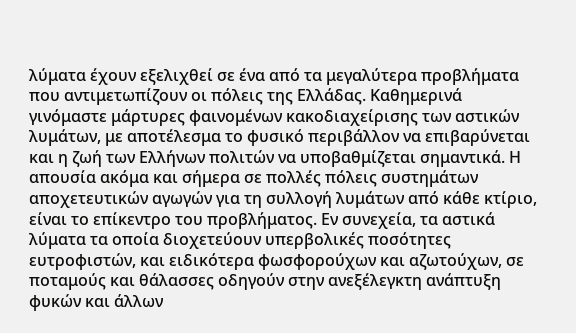λύματα έχουν εξελιχθεί σε ένα από τα μεγαλύτερα προβλήματα που αντιμετωπίζουν οι πόλεις της Ελλάδας. Καθημερινά γινόμαστε μάρτυρες φαινομένων κακοδιαχείρισης των αστικών λυμάτων, με αποτέλεσμα το φυσικό περιβάλλον να επιβαρύνεται και η ζωή των Ελλήνων πολιτών να υποβαθμίζεται σημαντικά. Η απουσία ακόμα και σήμερα σε πολλές πόλεις συστημάτων αποχετευτικών αγωγών για τη συλλογή λυμάτων από κάθε κτίριο, είναι το επίκεντρο του προβλήματος. Εν συνεχεία, τα αστικά λύματα τα οποία διοχετεύουν υπερβολικές ποσότητες ευτροφιστών, και ειδικότερα φωσφορούχων και αζωτούχων, σε ποταμούς και θάλασσες οδηγούν στην ανεξέλεγκτη ανάπτυξη φυκών και άλλων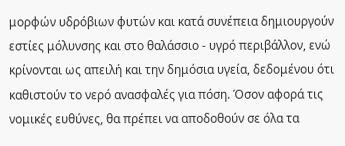μορφών υδρόβιων φυτών και κατά συνέπεια δημιουργούν εστίες μόλυνσης και στο θαλάσσιο - υγρό περιβάλλον, ενώ κρίνονται ως απειλή και την δημόσια υγεία, δεδομένου ότι καθιστούν το νερό ανασφαλές για πόση. Όσον αφορά τις νομικές ευθύνες, θα πρέπει να αποδοθούν σε όλα τα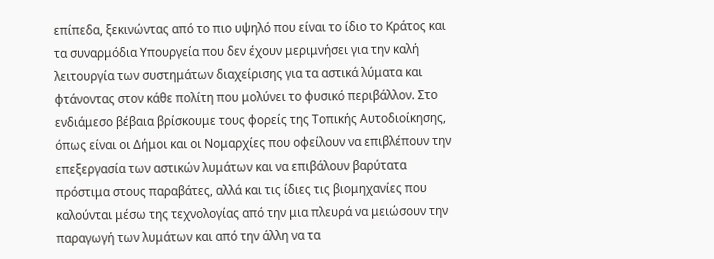επίπεδα, ξεκινώντας από το πιο υψηλό που είναι το ίδιο το Κράτος και τα συναρμόδια Υπουργεία που δεν έχουν μεριμνήσει για την καλή λειτουργία των συστημάτων διαχείρισης για τα αστικά λύματα και φτάνοντας στον κάθε πολίτη που μολύνει το φυσικό περιβάλλον. Στο ενδιάμεσο βέβαια βρίσκουμε τους φορείς της Τοπικής Αυτοδιοίκησης, όπως είναι οι Δήμοι και οι Νομαρχίες που οφείλουν να επιβλέπουν την επεξεργασία των αστικών λυμάτων και να επιβάλουν βαρύτατα πρόστιμα στους παραβάτες, αλλά και τις ίδιες τις βιομηχανίες που καλούνται μέσω της τεχνολογίας από την μια πλευρά να μειώσουν την παραγωγή των λυμάτων και από την άλλη να τα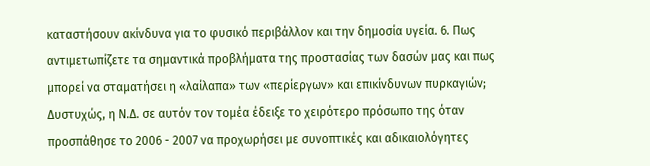καταστήσουν ακίνδυνα για το φυσικό περιβάλλον και την δημοσία υγεία. 6. Πως αντιμετωπίζετε τα σημαντικά προβλήματα της προστασίας των δασών μας και πως μπορεί να σταματήσει η «λαίλαπα» των «περίεργων» και επικίνδυνων πυρκαγιών; Δυστυχώς, η Ν.Δ. σε αυτόν τον τομέα έδειξε το χειρότερο πρόσωπο της όταν προσπάθησε το 2006 - 2007 να προχωρήσει με συνοπτικές και αδικαιολόγητες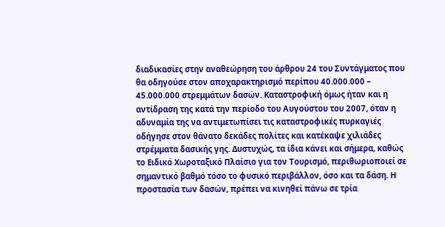διαδικασίες στην αναθεώρηση του άρθρου 24 του Συντάγματος που θα οδηγούσε στον αποχαρακτηρισμό περίπου 40.000.000 – 45.000.000 στρεμμάτων δασών. Καταστροφική όμως ήταν και η αντίδραση της κατά την περίοδο του Αυγούστου του 2007, όταν η αδυναμία της να αντιμετωπίσει τις καταστροφικές πυρκαγιές οδήγησε στον θάνατο δεκάδες πολίτες και κατέκαψε χιλιάδες στρέμματα δασικής γης. Δυστυχώς, τα ίδια κάνει και σήμερα, καθώς το Ειδικό Χωροταξικό Πλαίσιο για τον Τουρισμό, περιθωριοποιεί σε σημαντικό βαθμό τόσο το φυσικό περιβάλλον, όσο και τα δάση. Η προστασία των δασών, πρέπει να κινηθεί πάνω σε τρία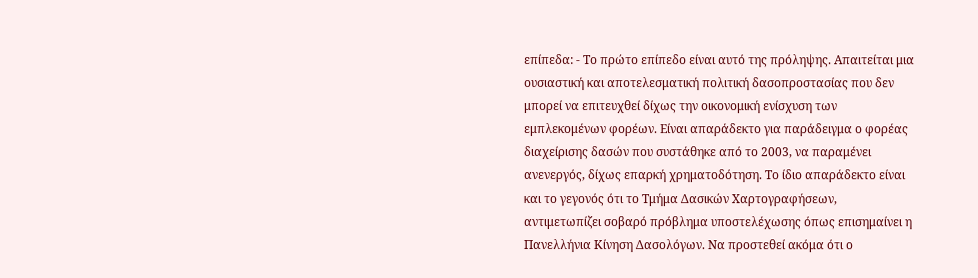επίπεδα: - Το πρώτο επίπεδο είναι αυτό της πρόληψης. Απαιτείται μια ουσιαστική και αποτελεσματική πολιτική δασοπροστασίας που δεν μπορεί να επιτευχθεί δίχως την οικονομική ενίσχυση των εμπλεκομένων φορέων. Είναι απαράδεκτο για παράδειγμα ο φορέας διαχείρισης δασών που συστάθηκε από το 2003, να παραμένει ανενεργός, δίχως επαρκή χρηματοδότηση. Το ίδιο απαράδεκτο είναι και το γεγονός ότι το Τμήμα Δασικών Χαρτογραφήσεων, αντιμετωπίζει σοβαρό πρόβλημα υποστελέχωσης όπως επισημαίνει η Πανελλήνια Κίνηση Δασολόγων. Να προστεθεί ακόμα ότι ο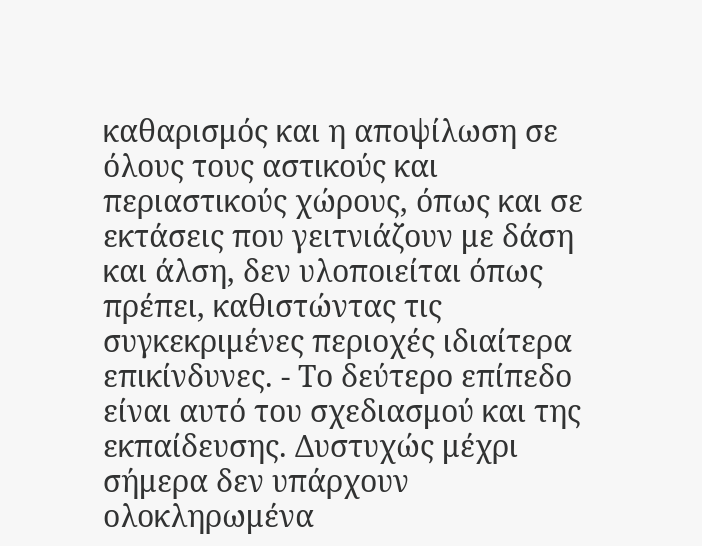καθαρισμός και η αποψίλωση σε όλους τους αστικούς και περιαστικούς χώρους, όπως και σε εκτάσεις που γειτνιάζουν με δάση και άλση, δεν υλοποιείται όπως πρέπει, καθιστώντας τις συγκεκριμένες περιοχές ιδιαίτερα επικίνδυνες. - Το δεύτερο επίπεδο είναι αυτό του σχεδιασμού και της εκπαίδευσης. Δυστυχώς μέχρι σήμερα δεν υπάρχουν ολοκληρωμένα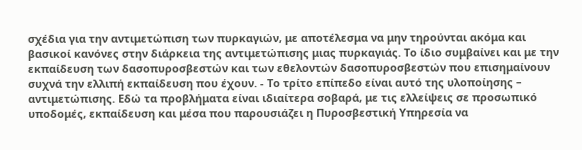σχέδια για την αντιμετώπιση των πυρκαγιών, με αποτέλεσμα να μην τηρούνται ακόμα και βασικοί κανόνες στην διάρκεια της αντιμετώπισης μιας πυρκαγιάς. Το ίδιο συμβαίνει και με την εκπαίδευση των δασοπυροσβεστών και των εθελοντών δασοπυροσβεστών που επισημαίνουν συχνά την ελλιπή εκπαίδευση που έχουν. - Το τρίτο επίπεδο είναι αυτό της υλοποίησης – αντιμετώπισης. Εδώ τα προβλήματα είναι ιδιαίτερα σοβαρά, με τις ελλείψεις σε προσωπικό υποδομές, εκπαίδευση και μέσα που παρουσιάζει η Πυροσβεστική Υπηρεσία να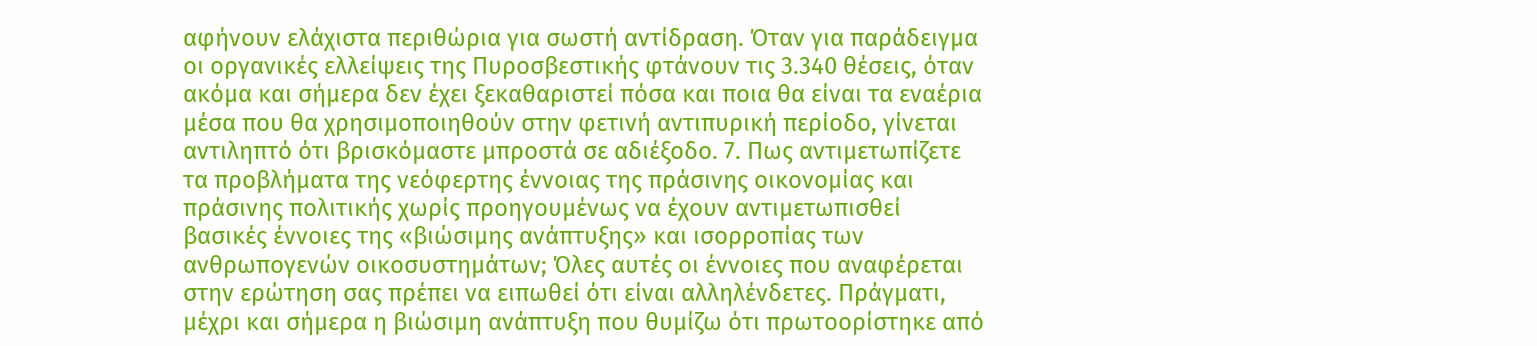αφήνουν ελάχιστα περιθώρια για σωστή αντίδραση. Όταν για παράδειγμα οι οργανικές ελλείψεις της Πυροσβεστικής φτάνουν τις 3.340 θέσεις, όταν ακόμα και σήμερα δεν έχει ξεκαθαριστεί πόσα και ποια θα είναι τα εναέρια μέσα που θα χρησιμοποιηθούν στην φετινή αντιπυρική περίοδο, γίνεται αντιληπτό ότι βρισκόμαστε μπροστά σε αδιέξοδο. 7. Πως αντιμετωπίζετε τα προβλήματα της νεόφερτης έννοιας της πράσινης οικονομίας και πράσινης πολιτικής χωρίς προηγουμένως να έχουν αντιμετωπισθεί βασικές έννοιες της «βιώσιμης ανάπτυξης» και ισορροπίας των ανθρωπογενών οικοσυστημάτων; Όλες αυτές οι έννοιες που αναφέρεται στην ερώτηση σας πρέπει να ειπωθεί ότι είναι αλληλένδετες. Πράγματι, μέχρι και σήμερα η βιώσιμη ανάπτυξη που θυμίζω ότι πρωτοορίστηκε από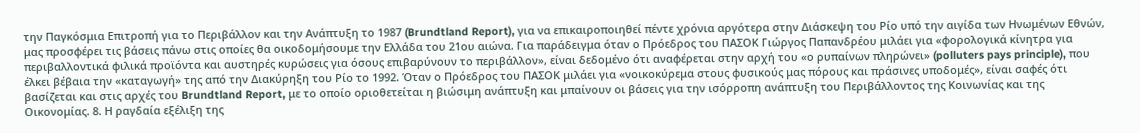την Παγκόσμια Επιτροπή για το Περιβάλλον και την Ανάπτυξη το 1987 (Brundtland Report), για να επικαιροποιηθεί πέντε χρόνια αργότερα στην Διάσκεψη του Ρίο υπό την αιγίδα των Ηνωμένων Εθνών, μας προσφέρει τις βάσεις πάνω στις οποίες θα οικοδομήσουμε την Ελλάδα του 21ου αιώνα. Για παράδειγμα όταν ο Πρόεδρος του ΠΑΣΟΚ Γιώργος Παπανδρέου μιλάει για «φορολογικά κίνητρα για περιβαλλοντικά φιλικά προϊόντα και αυστηρές κυρώσεις για όσους επιβαρύνουν το περιβάλλον», είναι δεδομένο ότι αναφέρεται στην αρχή του «ο ρυπαίνων πληρώνει» (polluters pays principle), που έλκει βέβαια την «καταγωγή» της από την Διακύρηξη του Ρίο το 1992. Όταν ο Πρόεδρος του ΠΑΣΟΚ μιλάει για «νοικοκύρεμα στους φυσικούς μας πόρους και πράσινες υποδομές», είναι σαφές ότι βασίζεται και στις αρχές του Brundtland Report, με το οποίο οριοθετείται η βιώσιμη ανάπτυξη και μπαίνουν οι βάσεις για την ισόρροπη ανάπτυξη του Περιβάλλοντος της Κοινωνίας και της Οικονομίας. 8. Η ραγδαία εξέλιξη της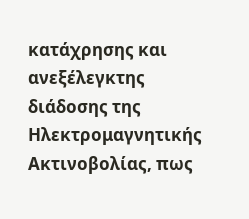κατάχρησης και ανεξέλεγκτης διάδοσης της Ηλεκτρομαγνητικής Ακτινοβολίας, πως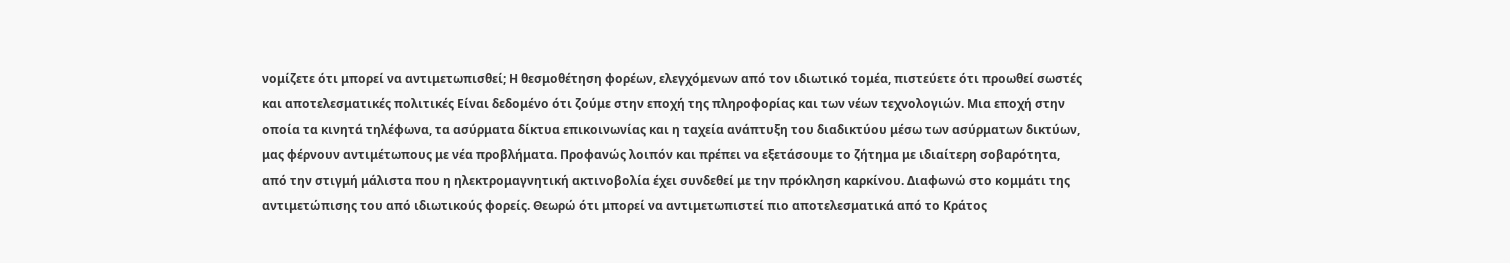νομίζετε ότι μπορεί να αντιμετωπισθεί; Η θεσμοθέτηση φορέων, ελεγχόμενων από τον ιδιωτικό τομέα, πιστεύετε ότι προωθεί σωστές και αποτελεσματικές πολιτικές Είναι δεδομένο ότι ζούμε στην εποχή της πληροφορίας και των νέων τεχνολογιών. Μια εποχή στην οποία τα κινητά τηλέφωνα, τα ασύρματα δίκτυα επικοινωνίας και η ταχεία ανάπτυξη του διαδικτύου μέσω των ασύρματων δικτύων, μας φέρνουν αντιμέτωπους με νέα προβλήματα. Προφανώς λοιπόν και πρέπει να εξετάσουμε το ζήτημα με ιδιαίτερη σοβαρότητα, από την στιγμή μάλιστα που η ηλεκτρομαγνητική ακτινοβολία έχει συνδεθεί με την πρόκληση καρκίνου. Διαφωνώ στο κομμάτι της αντιμετώπισης του από ιδιωτικούς φορείς. Θεωρώ ότι μπορεί να αντιμετωπιστεί πιο αποτελεσματικά από το Κράτος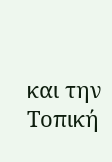και την Τοπική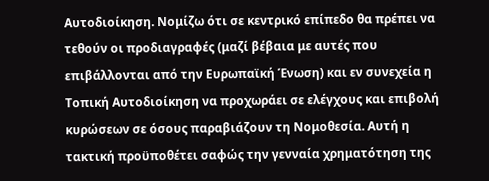Αυτοδιοίκηση. Νομίζω ότι σε κεντρικό επίπεδο θα πρέπει να τεθούν οι προδιαγραφές (μαζί βέβαια με αυτές που επιβάλλονται από την Ευρωπαϊκή Ένωση) και εν συνεχεία η Τοπική Αυτοδιοίκηση να προχωράει σε ελέγχους και επιβολή κυρώσεων σε όσους παραβιάζουν τη Νομοθεσία. Αυτή η τακτική προϋποθέτει σαφώς την γενναία χρηματότηση της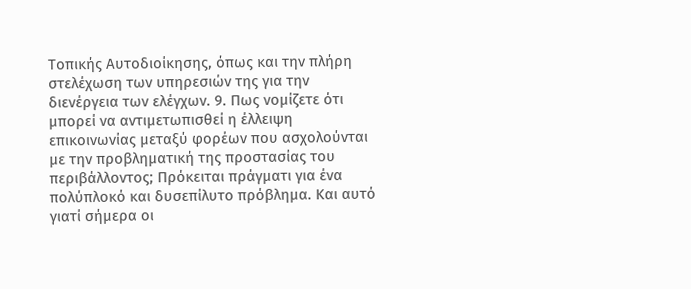Τοπικής Αυτοδιοίκησης, όπως και την πλήρη στελέχωση των υπηρεσιών της για την διενέργεια των ελέγχων. 9. Πως νομίζετε ότι μπορεί να αντιμετωπισθεί η έλλειψη επικοινωνίας μεταξύ φορέων που ασχολούνται με την προβληματική της προστασίας του περιβάλλοντος; Πρόκειται πράγματι για ένα πολύπλοκό και δυσεπίλυτο πρόβλημα. Και αυτό γιατί σήμερα οι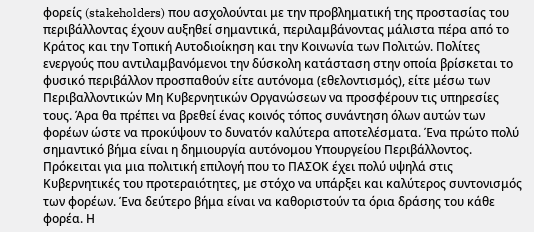φορείς (stakeholders) που ασχολούνται με την προβληματική της προστασίας του περιβάλλοντας έχουν αυξηθεί σημαντικά, περιλαμβάνοντας μάλιστα πέρα από το Κράτος και την Τοπική Αυτοδιοίκηση και την Κοινωνία των Πολιτών. Πολίτες ενεργούς που αντιλαμβανόμενοι την δύσκολη κατάσταση στην οποία βρίσκεται το φυσικό περιβάλλον προσπαθούν είτε αυτόνομα (εθελοντισμός), είτε μέσω των Περιβαλλοντικών Μη Κυβερνητικών Οργανώσεων να προσφέρουν τις υπηρεσίες τους. Άρα θα πρέπει να βρεθεί ένας κοινός τόπος συνάντηση όλων αυτών των φορέων ώστε να προκύψουν το δυνατόν καλύτερα αποτελέσματα. Ένα πρώτο πολύ σημαντικό βήμα είναι η δημιουργία αυτόνομου Υπουργείου Περιβάλλοντος. Πρόκειται για μια πολιτική επιλογή που το ΠΑΣΟΚ έχει πολύ υψηλά στις Κυβερνητικές του προτεραιότητες, με στόχο να υπάρξει και καλύτερος συντονισμός των φορέων. Ένα δεύτερο βήμα είναι να καθοριστούν τα όρια δράσης του κάθε φορέα. Η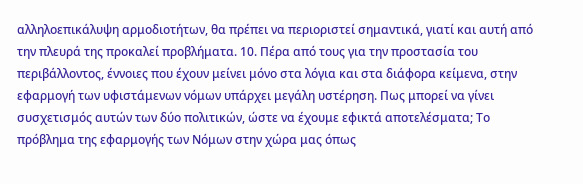αλληλοεπικάλυψη αρμοδιοτήτων, θα πρέπει να περιοριστεί σημαντικά, γιατί και αυτή από την πλευρά της προκαλεί προβλήματα. 10. Πέρα από τους για την προστασία του περιβάλλοντος, έννοιες που έχουν μείνει μόνο στα λόγια και στα διάφορα κείμενα, στην εφαρμογή των υφιστάμενων νόμων υπάρχει μεγάλη υστέρηση. Πως μπορεί να γίνει συσχετισμός αυτών των δύο πολιτικών, ώστε να έχουμε εφικτά αποτελέσματα; Το πρόβλημα της εφαρμογής των Νόμων στην χώρα μας όπως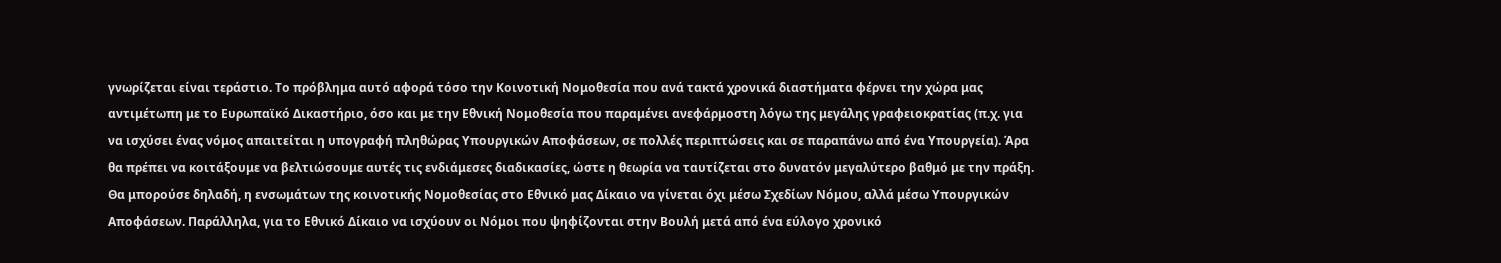γνωρίζεται είναι τεράστιο. Το πρόβλημα αυτό αφορά τόσο την Κοινοτική Νομοθεσία που ανά τακτά χρονικά διαστήματα φέρνει την χώρα μας αντιμέτωπη με το Ευρωπαϊκό Δικαστήριο, όσο και με την Εθνική Νομοθεσία που παραμένει ανεφάρμοστη λόγω της μεγάλης γραφειοκρατίας (π.χ. για να ισχύσει ένας νόμος απαιτείται η υπογραφή πληθώρας Υπουργικών Αποφάσεων, σε πολλές περιπτώσεις και σε παραπάνω από ένα Υπουργεία). Άρα θα πρέπει να κοιτάξουμε να βελτιώσουμε αυτές τις ενδιάμεσες διαδικασίες, ώστε η θεωρία να ταυτίζεται στο δυνατόν μεγαλύτερο βαθμό με την πράξη. Θα μπορούσε δηλαδή, η ενσωμάτων της κοινοτικής Νομοθεσίας στο Εθνικό μας Δίκαιο να γίνεται όχι μέσω Σχεδίων Νόμου, αλλά μέσω Υπουργικών Αποφάσεων. Παράλληλα, για το Εθνικό Δίκαιο να ισχύουν οι Νόμοι που ψηφίζονται στην Βουλή μετά από ένα εύλογο χρονικό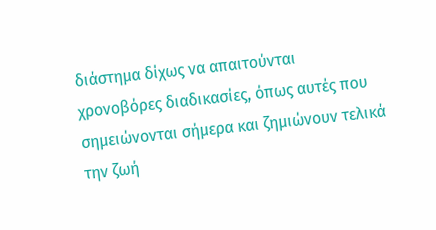διάστημα δίχως να απαιτούνται χρονοβόρες διαδικασίες, όπως αυτές που σημειώνονται σήμερα και ζημιώνουν τελικά την ζωή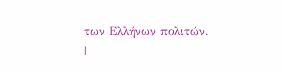των Ελλήνων πολιτών.
|